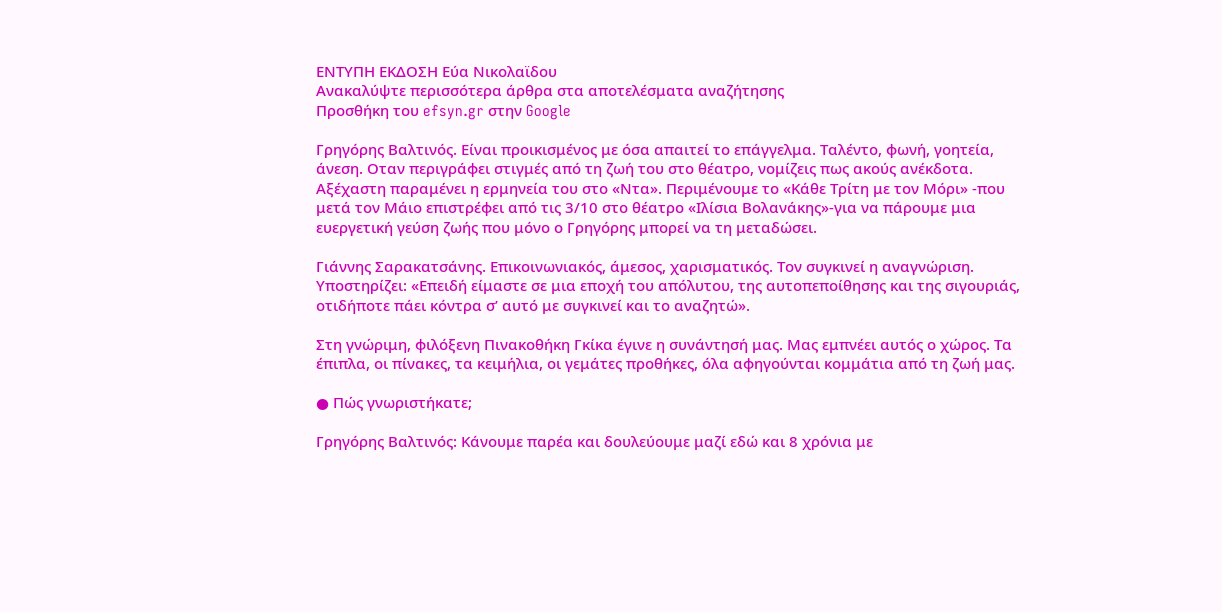ΕΝΤΥΠΗ ΕΚΔΟΣΗ Εύα Νικολαϊδου
Ανακαλύψτε περισσότερα άρθρα στα αποτελέσματα αναζήτησης
Προσθήκη του efsyn.gr στην Google

Γρηγόρης Βαλτινός. Είναι προικισμένος με όσα απαιτεί το επάγγελμα. Ταλέντο, φωνή, γοητεία, άνεση. Οταν περιγράφει στιγμές από τη ζωή του στο θέατρο, νομίζεις πως ακούς ανέκδοτα. Αξέχαστη παραμένει η ερμηνεία του στο «Ντα». Περιμένουμε το «Κάθε Τρίτη με τον Μόρι» -που μετά τον Μάιο επιστρέφει από τις 3/10 στο θέατρο «Ιλίσια Βολανάκης»-για να πάρουμε μια ευεργετική γεύση ζωής που μόνο ο Γρηγόρης μπορεί να τη μεταδώσει.

Γιάννης Σαρακατσάνης. Επικοινωνιακός, άμεσος, χαρισματικός. Τον συγκινεί η αναγνώριση. Υποστηρίζει: «Επειδή είμαστε σε μια εποχή του απόλυτου, της αυτοπεποίθησης και της σιγουριάς, οτιδήποτε πάει κόντρα σ’ αυτό με συγκινεί και το αναζητώ».

Στη γνώριμη, φιλόξενη Πινακοθήκη Γκίκα έγινε η συνάντησή μας. Μας εμπνέει αυτός ο χώρος. Τα έπιπλα, οι πίνακες, τα κειμήλια, οι γεμάτες προθήκες, όλα αφηγούνται κομμάτια από τη ζωή μας.

● Πώς γνωριστήκατε;

Γρηγόρης Βαλτινός: Κάνουμε παρέα και δουλεύουμε μαζί εδώ και 8 χρόνια με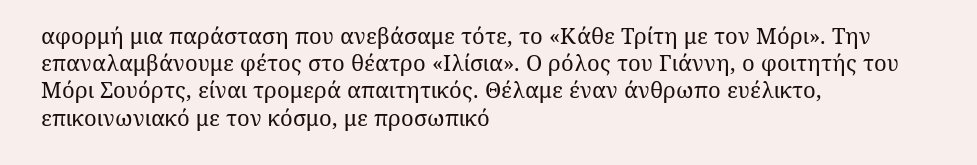αφορμή μια παράσταση που ανεβάσαμε τότε, το «Κάθε Τρίτη με τον Μόρι». Την επαναλαμβάνουμε φέτος στο θέατρο «Ιλίσια». Ο ρόλος του Γιάννη, ο φοιτητής του Μόρι Σουόρτς, είναι τρομερά απαιτητικός. Θέλαμε έναν άνθρωπο ευέλικτο, επικοινωνιακό με τον κόσμο, με προσωπικό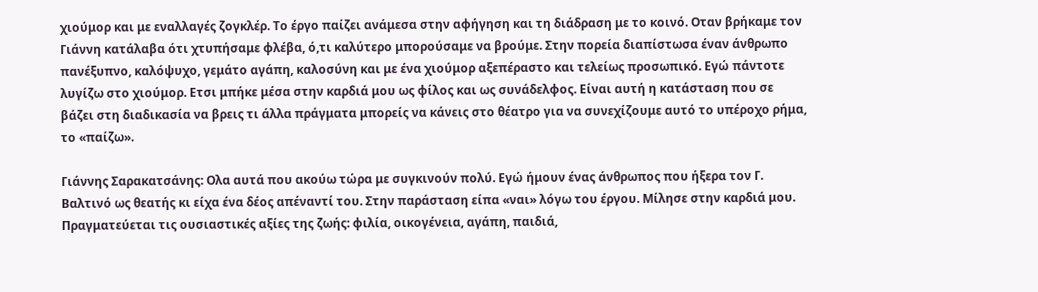χιούμορ και με εναλλαγές ζογκλέρ. Το έργο παίζει ανάμεσα στην αφήγηση και τη διάδραση με το κοινό. Οταν βρήκαμε τον Γιάννη κατάλαβα ότι χτυπήσαμε φλέβα, ό,τι καλύτερο μπορούσαμε να βρούμε. Στην πορεία διαπίστωσα έναν άνθρωπο πανέξυπνο, καλόψυχο, γεμάτο αγάπη, καλοσύνη και με ένα χιούμορ αξεπέραστο και τελείως προσωπικό. Εγώ πάντοτε λυγίζω στο χιούμορ. Ετσι μπήκε μέσα στην καρδιά μου ως φίλος και ως συνάδελφος. Είναι αυτή η κατάσταση που σε βάζει στη διαδικασία να βρεις τι άλλα πράγματα μπορείς να κάνεις στο θέατρο για να συνεχίζουμε αυτό το υπέροχο ρήμα, το «παίζω».

Γιάννης Σαρακατσάνης: Ολα αυτά που ακούω τώρα με συγκινούν πολύ. Εγώ ήμουν ένας άνθρωπος που ήξερα τον Γ. Βαλτινό ως θεατής κι είχα ένα δέος απέναντί του. Στην παράσταση είπα «ναι» λόγω του έργου. Μίλησε στην καρδιά μου. Πραγματεύεται τις ουσιαστικές αξίες της ζωής: φιλία, οικογένεια, αγάπη, παιδιά,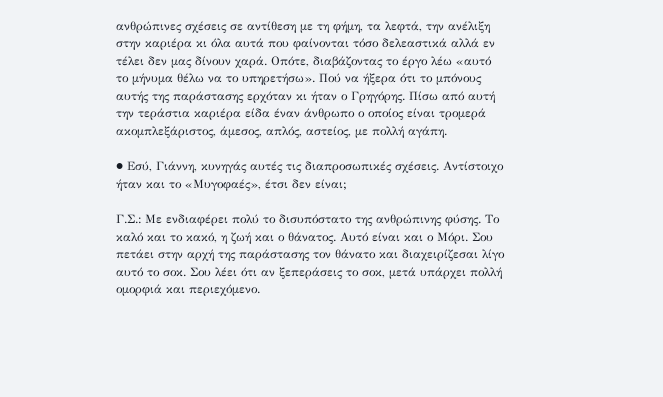ανθρώπινες σχέσεις σε αντίθεση με τη φήμη, τα λεφτά, την ανέλιξη στην καριέρα κι όλα αυτά που φαίνονται τόσο δελεαστικά αλλά εν τέλει δεν μας δίνουν χαρά. Οπότε, διαβάζοντας το έργο λέω «αυτό το μήνυμα θέλω να το υπηρετήσω». Πού να ήξερα ότι το μπόνους αυτής της παράστασης ερχόταν κι ήταν ο Γρηγόρης. Πίσω από αυτή την τεράστια καριέρα είδα έναν άνθρωπο ο οποίος είναι τρομερά ακομπλεξάριστος, άμεσος, απλός, αστείος, με πολλή αγάπη.

● Εσύ, Γιάννη, κυνηγάς αυτές τις διαπροσωπικές σχέσεις. Αντίστοιχο ήταν και το «Μυγοφαές», έτσι δεν είναι;

Γ.Σ.: Με ενδιαφέρει πολύ το δισυπόστατο της ανθρώπινης φύσης. Το καλό και το κακό, η ζωή και ο θάνατος. Αυτό είναι και ο Μόρι. Σου πετάει στην αρχή της παράστασης τον θάνατο και διαχειρίζεσαι λίγο αυτό το σοκ. Σου λέει ότι αν ξεπεράσεις το σοκ, μετά υπάρχει πολλή ομορφιά και περιεχόμενο.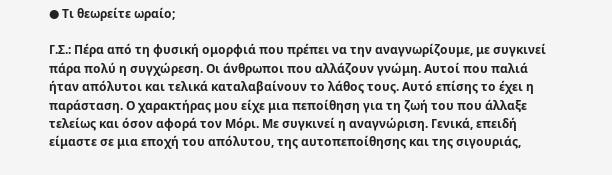● Τι θεωρείτε ωραίο;

Γ.Σ.: Πέρα από τη φυσική ομορφιά που πρέπει να την αναγνωρίζουμε, με συγκινεί πάρα πολύ η συγχώρεση. Οι άνθρωποι που αλλάζουν γνώμη. Αυτοί που παλιά ήταν απόλυτοι και τελικά καταλαβαίνουν το λάθος τους. Αυτό επίσης το έχει η παράσταση. Ο χαρακτήρας μου είχε μια πεποίθηση για τη ζωή του που άλλαξε τελείως και όσον αφορά τον Μόρι. Με συγκινεί η αναγνώριση. Γενικά, επειδή είμαστε σε μια εποχή του απόλυτου, της αυτοπεποίθησης και της σιγουριάς,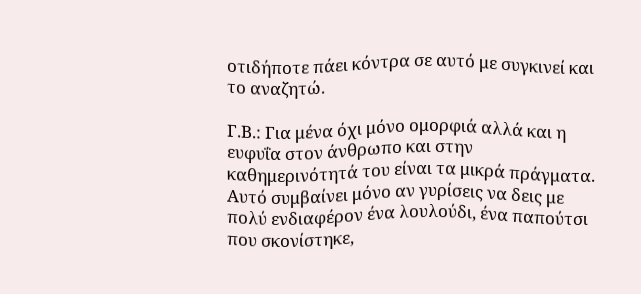οτιδήποτε πάει κόντρα σε αυτό με συγκινεί και το αναζητώ.

Γ.Β.: Για μένα όχι μόνο ομορφιά αλλά και η ευφυΐα στον άνθρωπο και στην καθημερινότητά του είναι τα μικρά πράγματα. Αυτό συμβαίνει μόνο αν γυρίσεις να δεις με πολύ ενδιαφέρον ένα λουλούδι, ένα παπούτσι που σκονίστηκε,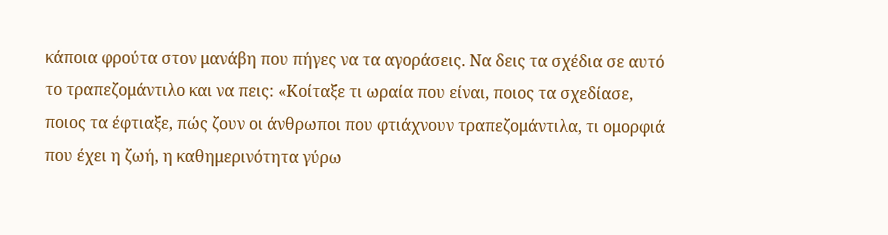κάποια φρούτα στον μανάβη που πήγες να τα αγοράσεις. Να δεις τα σχέδια σε αυτό το τραπεζομάντιλο και να πεις: «Κοίταξε τι ωραία που είναι, ποιος τα σχεδίασε, ποιος τα έφτιαξε, πώς ζουν οι άνθρωποι που φτιάχνουν τραπεζομάντιλα, τι ομορφιά που έχει η ζωή, η καθημερινότητα γύρω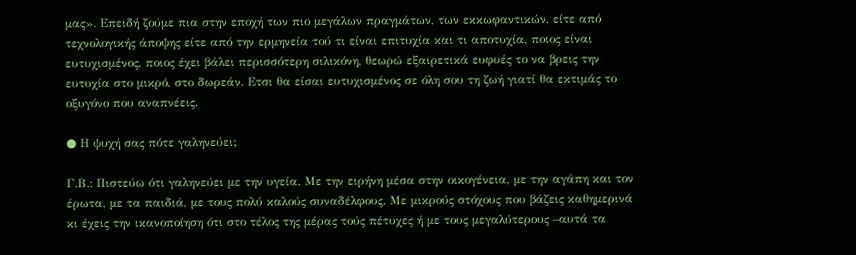μας». Επειδή ζούμε πια στην εποχή των πιο μεγάλων πραγμάτων, των εκκωφαντικών, είτε από τεχνολογικής άποψης είτε από την ερμηνεία τού τι είναι επιτυχία και τι αποτυχία, ποιος είναι ευτυχισμένος, ποιος έχει βάλει περισσότερη σιλικόνη, θεωρώ εξαιρετικά ευφυές το να βρεις την ευτυχία στο μικρό, στο δωρεάν. Ετσι θα είσαι ευτυχισμένος σε όλη σου τη ζωή γιατί θα εκτιμάς το οξυγόνο που αναπνέεις.

● Η ψυχή σας πότε γαληνεύει;

Γ.Β.: Πιστεύω ότι γαληνεύει με την υγεία. Με την ειρήνη μέσα στην οικογένεια, με την αγάπη και τον έρωτα, με τα παιδιά, με τους πολύ καλούς συναδέλφους. Με μικρούς στόχους που βάζεις καθημερινά κι έχεις την ικανοποίηση ότι στο τέλος της μέρας τούς πέτυχες ή με τους μεγαλύτερους –αυτά τα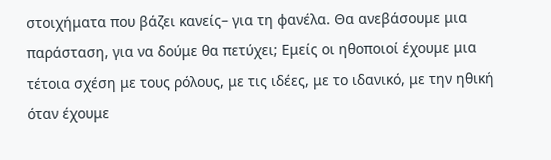στοιχήματα που βάζει κανείς– για τη φανέλα. Θα ανεβάσουμε μια παράσταση, για να δούμε θα πετύχει; Εμείς οι ηθοποιοί έχουμε μια τέτοια σχέση με τους ρόλους, με τις ιδέες, με το ιδανικό, με την ηθική όταν έχουμε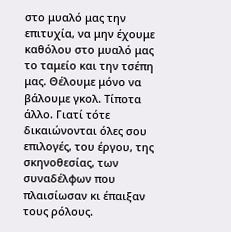στο μυαλό μας την επιτυχία, να μην έχουμε καθόλου στο μυαλό μας το ταμείο και την τσέπη μας. Θέλουμε μόνο να βάλουμε γκολ. Τίποτα άλλο. Γιατί τότε δικαιώνονται όλες σου επιλογές, του έργου, της σκηνοθεσίας, των συναδέλφων που πλαισίωσαν κι έπαιξαν τους ρόλους.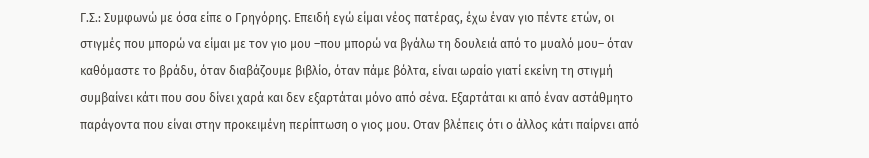Γ.Σ.: Συμφωνώ με όσα είπε ο Γρηγόρης. Επειδή εγώ είμαι νέος πατέρας, έχω έναν γιο πέντε ετών, οι στιγμές που μπορώ να είμαι με τον γιο μου –που μπορώ να βγάλω τη δουλειά από το μυαλό μου– όταν καθόμαστε το βράδυ, όταν διαβάζουμε βιβλίο, όταν πάμε βόλτα, είναι ωραίο γιατί εκείνη τη στιγμή συμβαίνει κάτι που σου δίνει χαρά και δεν εξαρτάται μόνο από σένα. Εξαρτάται κι από έναν αστάθμητο παράγοντα που είναι στην προκειμένη περίπτωση ο γιος μου. Οταν βλέπεις ότι ο άλλος κάτι παίρνει από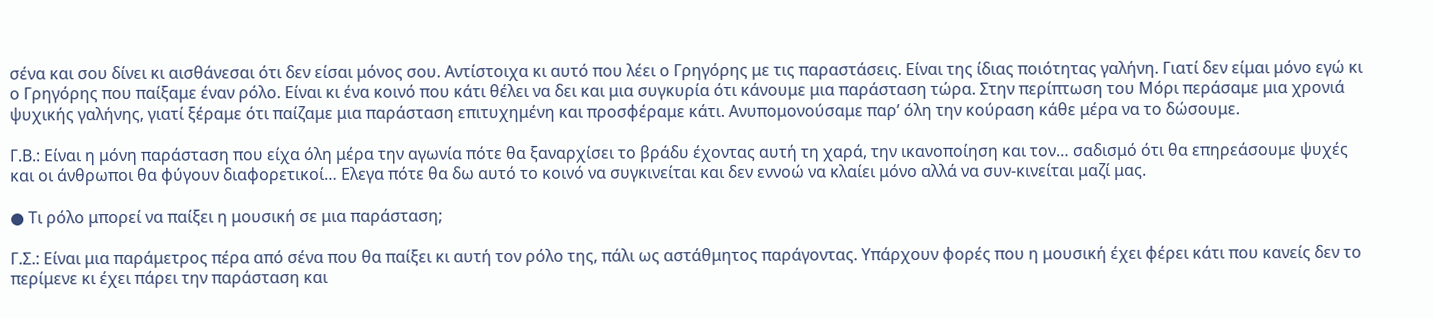σένα και σου δίνει κι αισθάνεσαι ότι δεν είσαι μόνος σου. Αντίστοιχα κι αυτό που λέει ο Γρηγόρης με τις παραστάσεις. Είναι της ίδιας ποιότητας γαλήνη. Γιατί δεν είμαι μόνο εγώ κι ο Γρηγόρης που παίξαμε έναν ρόλο. Είναι κι ένα κοινό που κάτι θέλει να δει και μια συγκυρία ότι κάνουμε μια παράσταση τώρα. Στην περίπτωση του Μόρι περάσαμε μια χρονιά ψυχικής γαλήνης, γιατί ξέραμε ότι παίζαμε μια παράσταση επιτυχημένη και προσφέραμε κάτι. Ανυπομονούσαμε παρ’ όλη την κούραση κάθε μέρα να το δώσουμε.

Γ.Β.: Είναι η μόνη παράσταση που είχα όλη μέρα την αγωνία πότε θα ξαναρχίσει το βράδυ έχοντας αυτή τη χαρά, την ικανοποίηση και τον… σαδισμό ότι θα επηρεάσουμε ψυχές και οι άνθρωποι θα φύγουν διαφορετικοί… Ελεγα πότε θα δω αυτό το κοινό να συγκινείται και δεν εννοώ να κλαίει μόνο αλλά να συν-κινείται μαζί μας.

● Τι ρόλο μπορεί να παίξει η μουσική σε μια παράσταση;

Γ.Σ.: Είναι μια παράμετρος πέρα από σένα που θα παίξει κι αυτή τον ρόλο της, πάλι ως αστάθμητος παράγοντας. Υπάρχουν φορές που η μουσική έχει φέρει κάτι που κανείς δεν το περίμενε κι έχει πάρει την παράσταση και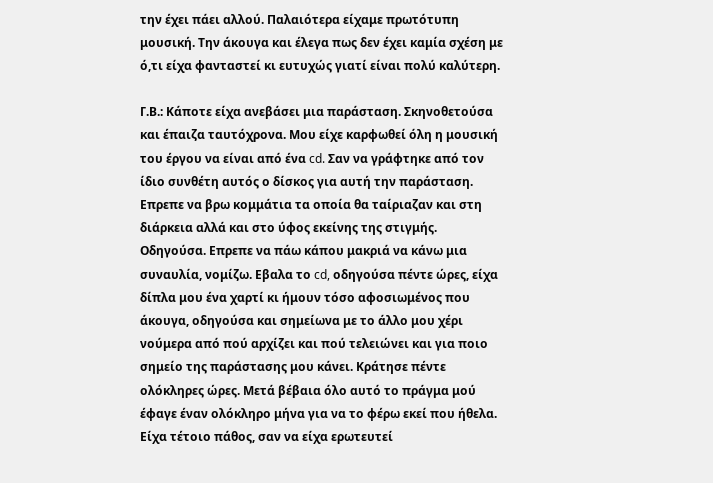την έχει πάει αλλού. Παλαιότερα είχαμε πρωτότυπη μουσική. Την άκουγα και έλεγα πως δεν έχει καμία σχέση με ό,τι είχα φανταστεί κι ευτυχώς γιατί είναι πολύ καλύτερη.

Γ.Β.: Κάποτε είχα ανεβάσει μια παράσταση. Σκηνοθετούσα και έπαιζα ταυτόχρονα. Μου είχε καρφωθεί όλη η μουσική του έργου να είναι από ένα cd. Σαν να γράφτηκε από τον ίδιο συνθέτη αυτός ο δίσκος για αυτή την παράσταση. Επρεπε να βρω κομμάτια τα οποία θα ταίριαζαν και στη διάρκεια αλλά και στο ύφος εκείνης της στιγμής. Οδηγούσα. Επρεπε να πάω κάπου μακριά να κάνω μια συναυλία, νομίζω. Εβαλα το cd, οδηγούσα πέντε ώρες, είχα δίπλα μου ένα χαρτί κι ήμουν τόσο αφοσιωμένος που άκουγα, οδηγούσα και σημείωνα με το άλλο μου χέρι νούμερα από πού αρχίζει και πού τελειώνει και για ποιο σημείο της παράστασης μου κάνει. Κράτησε πέντε ολόκληρες ώρες. Μετά βέβαια όλο αυτό το πράγμα μού έφαγε έναν ολόκληρο μήνα για να το φέρω εκεί που ήθελα. Είχα τέτοιο πάθος, σαν να είχα ερωτευτεί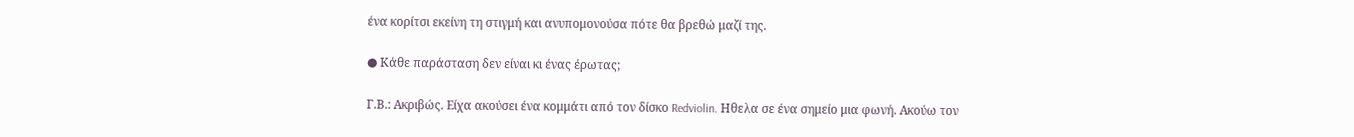ένα κορίτσι εκείνη τη στιγμή και ανυπομονούσα πότε θα βρεθώ μαζί της.

● Κάθε παράσταση δεν είναι κι ένας έρωτας;

Γ.Β.: Ακριβώς. Είχα ακούσει ένα κομμάτι από τον δίσκο Redviolin. Ηθελα σε ένα σημείο μια φωνή. Ακούω τον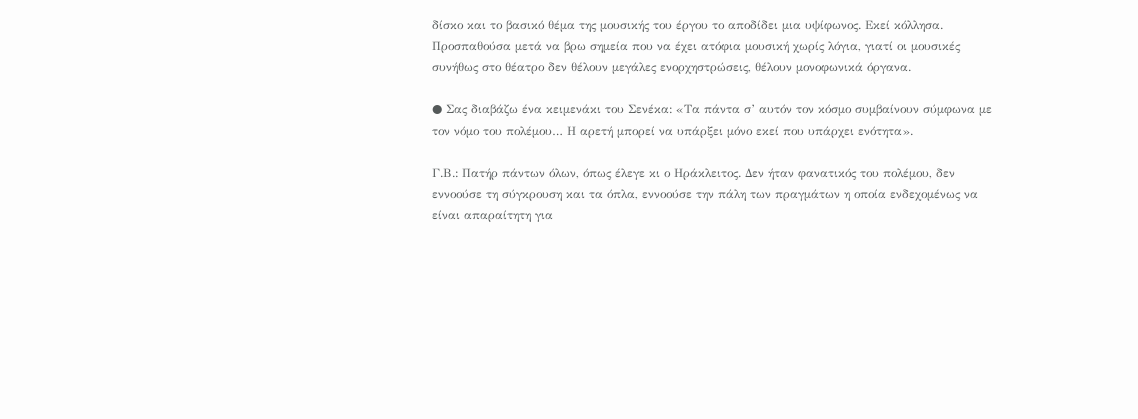δίσκο και το βασικό θέμα της μουσικής του έργου το αποδίδει μια υψίφωνος. Εκεί κόλλησα. Προσπαθούσα μετά να βρω σημεία που να έχει ατόφια μουσική χωρίς λόγια, γιατί οι μουσικές συνήθως στο θέατρο δεν θέλουν μεγάλες ενορχηστρώσεις, θέλουν μονοφωνικά όργανα.

● Σας διαβάζω ένα κειμενάκι του Σενέκα: «Τα πάντα σ’ αυτόν τον κόσμο συμβαίνουν σύμφωνα με τον νόμο του πολέμου… Η αρετή μπορεί να υπάρξει μόνο εκεί που υπάρχει ενότητα».

Γ.Β.: Πατήρ πάντων όλων, όπως έλεγε κι ο Ηράκλειτος. Δεν ήταν φανατικός του πολέμου, δεν εννοούσε τη σύγκρουση και τα όπλα, εννοούσε την πάλη των πραγμάτων η οποία ενδεχομένως να είναι απαραίτητη για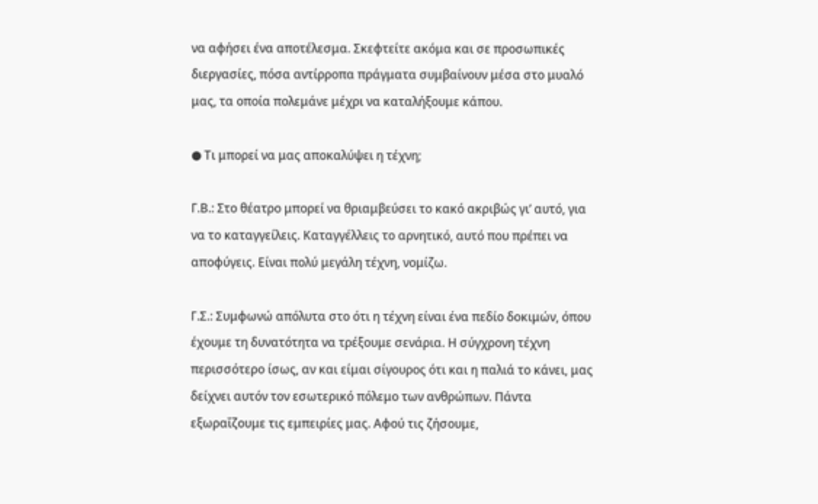να αφήσει ένα αποτέλεσμα. Σκεφτείτε ακόμα και σε προσωπικές διεργασίες, πόσα αντίρροπα πράγματα συμβαίνουν μέσα στο μυαλό μας, τα οποία πολεμάνε μέχρι να καταλήξουμε κάπου.

● Τι μπορεί να μας αποκαλύψει η τέχνη;

Γ.Β.: Στο θέατρο μπορεί να θριαμβεύσει το κακό ακριβώς γι’ αυτό, για να το καταγγείλεις. Καταγγέλλεις το αρνητικό, αυτό που πρέπει να αποφύγεις. Είναι πολύ μεγάλη τέχνη, νομίζω.

Γ.Σ.: Συμφωνώ απόλυτα στο ότι η τέχνη είναι ένα πεδίο δοκιμών, όπου έχουμε τη δυνατότητα να τρέξουμε σενάρια. Η σύγχρονη τέχνη περισσότερο ίσως, αν και είμαι σίγουρος ότι και η παλιά το κάνει, μας δείχνει αυτόν τον εσωτερικό πόλεμο των ανθρώπων. Πάντα εξωραΐζουμε τις εμπειρίες μας. Αφού τις ζήσουμε,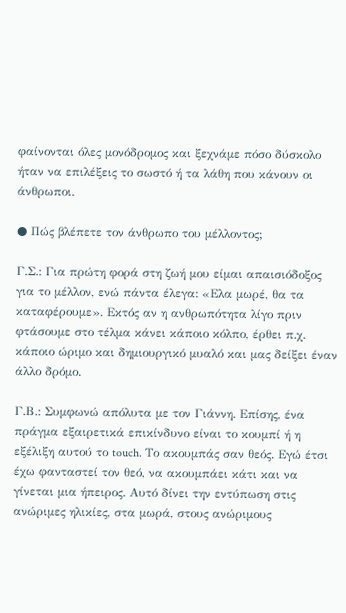φαίνονται όλες μονόδρομος και ξεχνάμε πόσο δύσκολο ήταν να επιλέξεις το σωστό ή τα λάθη που κάνουν οι άνθρωποι.

● Πώς βλέπετε τον άνθρωπο του μέλλοντος;

Γ.Σ.: Για πρώτη φορά στη ζωή μου είμαι απαισιόδοξος για το μέλλον, ενώ πάντα έλεγα: «Ελα μωρέ, θα τα καταφέρουμε». Εκτός αν η ανθρωπότητα λίγο πριν φτάσουμε στο τέλμα κάνει κάποιο κόλπο, έρθει π.χ. κάποιο ώριμο και δημιουργικό μυαλό και μας δείξει έναν άλλο δρόμο.

Γ.Β.: Συμφωνώ απόλυτα με τον Γιάννη. Επίσης, ένα πράγμα εξαιρετικά επικίνδυνο είναι το κουμπί ή η εξέλιξη αυτού το touch. Το ακουμπάς σαν θεός. Εγώ έτσι έχω φανταστεί τον θεό, να ακουμπάει κάτι και να γίνεται μια ήπειρος. Αυτό δίνει την εντύπωση στις ανώριμες ηλικίες, στα μωρά, στους ανώριμους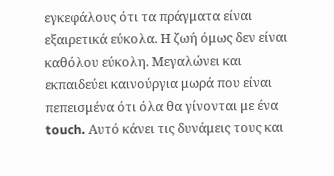εγκεφάλους ότι τα πράγματα είναι εξαιρετικά εύκολα. Η ζωή όμως δεν είναι καθόλου εύκολη. Μεγαλώνει και εκπαιδεύει καινούργια μωρά που είναι πεπεισμένα ότι όλα θα γίνονται με ένα touch. Αυτό κάνει τις δυνάμεις τους και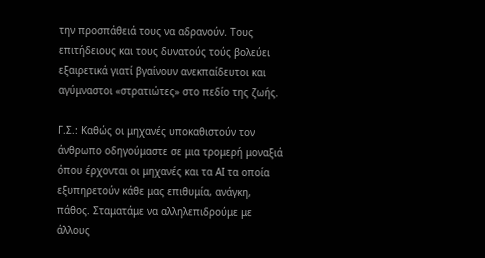την προσπάθειά τους να αδρανούν. Τους επιτήδειους και τους δυνατούς τούς βολεύει εξαιρετικά γιατί βγαίνουν ανεκπαίδευτοι και αγύμναστοι «στρατιώτες» στο πεδίο της ζωής.

Γ.Σ.: Καθώς οι μηχανές υποκαθιστούν τον άνθρωπο οδηγούμαστε σε μια τρομερή μοναξιά όπου έρχονται οι μηχανές και τα ΑΙ τα οποία εξυπηρετούν κάθε μας επιθυμία, ανάγκη, πάθος. Σταματάμε να αλληλεπιδρούμε με άλλους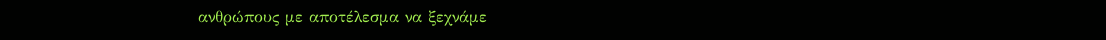ανθρώπους με αποτέλεσμα να ξεχνάμε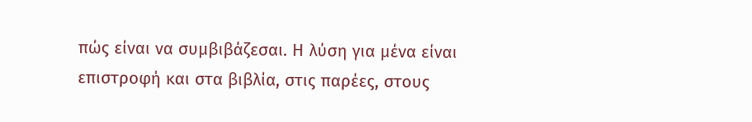πώς είναι να συμβιβάζεσαι. Η λύση για μένα είναι επιστροφή και στα βιβλία, στις παρέες, στους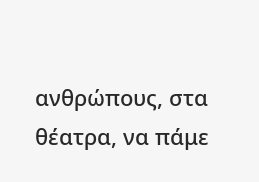ανθρώπους, στα θέατρα, να πάμε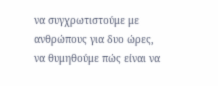να συγχρωτιστούμε με ανθρώπους για δυο ώρες, να θυμηθούμε πώς είναι να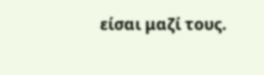είσαι μαζί τους.